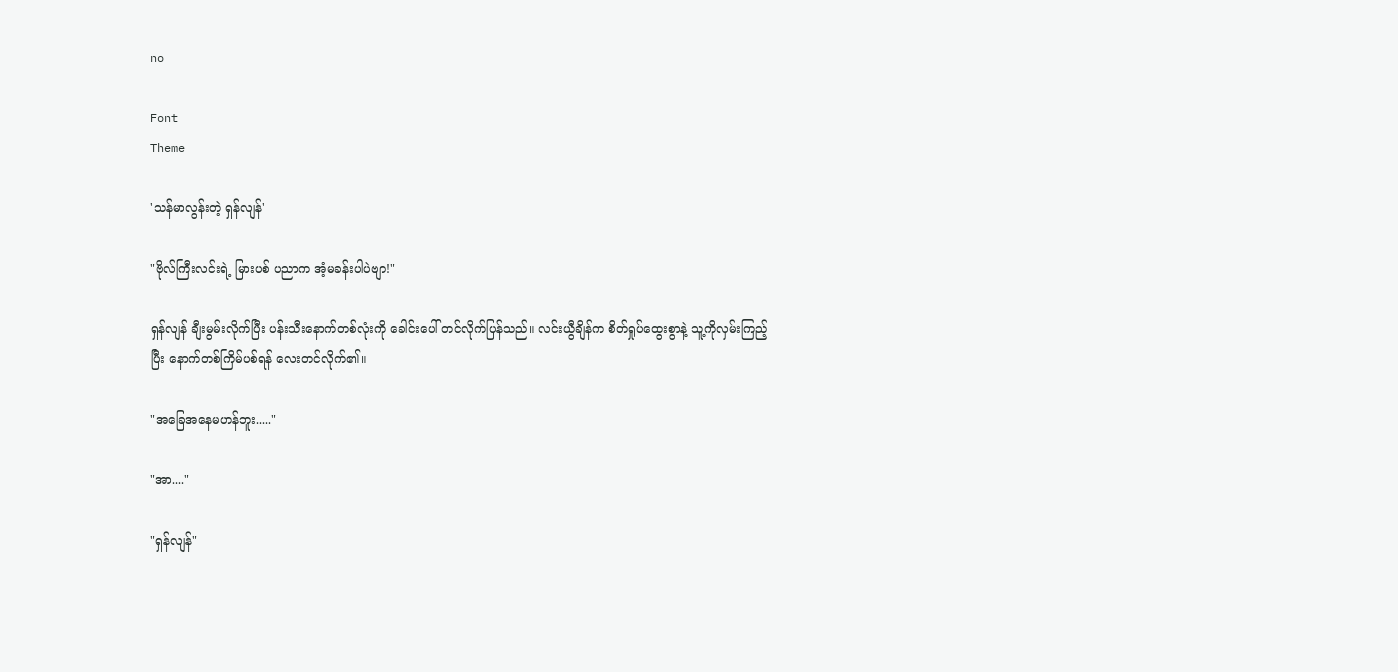no

Font
Theme

'သန်မာလွန်းတဲ့ ရှန်လျန်'

"ဗိုလ်ကြီးလင်းရဲ့ မြားပစ် ပညာက အံ့မခန်းပါပဲဗျာ!"

ရှန်လျန် ချီးမွမ်းလိုက်ပြီး ပန်းသီးနောက်တစ်လုံး‌ကို ခေါင်းပေါ် တင်လိုက်ပြန်သည်။ လင်းယွီချိန်က စိတ်ရှုပ်ထွေးစွာနဲ့ သူ့ကိုလှမ်းကြည့်ပြီး နောက်တစ်ကြိမ်ပစ်ရန် လေးတင်လိုက်၏။

"အခြေအနေမဟန်ဘူး....."

"အာ...."

"ရှန်လျန်"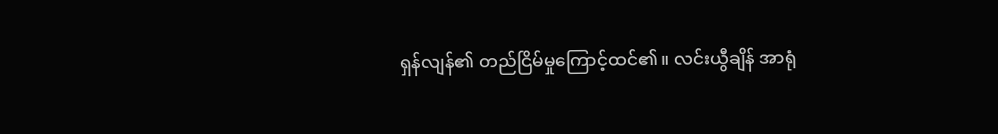ရှန်လျန်၏ တည်ငြိမ်မှုကြောင့်ထင်၏။ လင်းယွီချိန် အာရုံ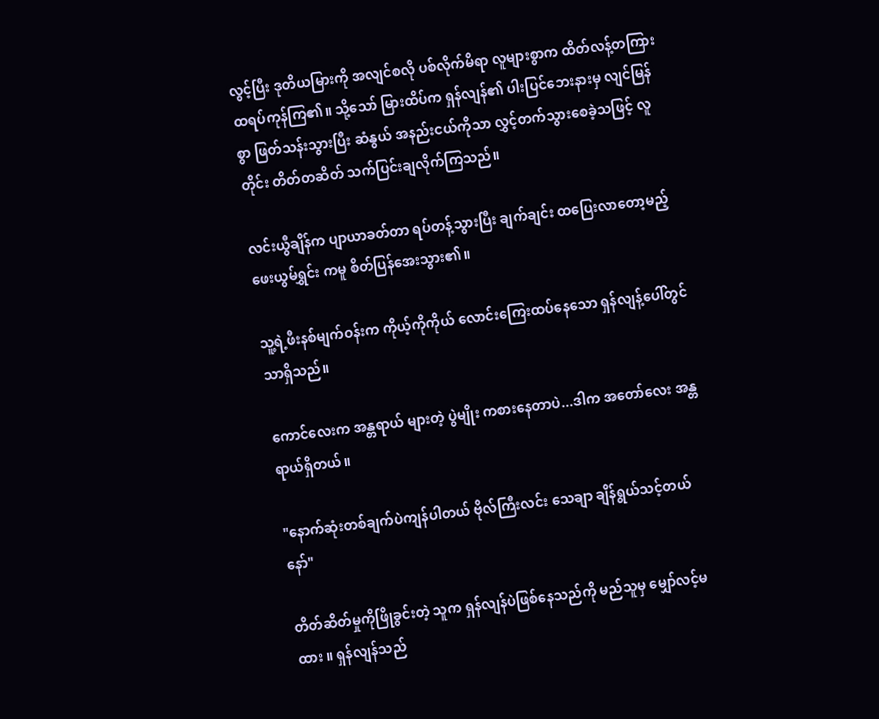လွင့်ပြီး ဒုတိယမြားကို အလျင်စလို ပစ်လိုက်မိရာ လူများစွာက ထိတ်လန့်တကြား ထရပ်ကုန်ကြ၏။ သို့သော် မြားထိပ်က ရှန်လျန်၏ ပါးပြင်ဘေးနားမှ လျင်မြန်စွာ ဖြတ်သန်းသွားပြီး ဆံနွယ် အ‌နည်းငယ်ကိုသာ လွှင့်တက်သွားစေခဲ့သဖြင့် လူတိုင်း တိတ်တဆိတ် သက်ပြင်းချလိုက်ကြသည်။

လင်းယွီချိန်က ပျာယာခတ်တာ ရပ်တန့်သွားပြီး ချက်ချင်း ထပြေးလာတော့မည့် ဖေးယွမ်ရွှင်း ကမူ စိတ်ပြန်အေးသွား၏။

သူ့ရဲ့ဖီးနစ်မျက်ဝန်းက ကိုယ့်ကိုကိုယ် လောင်းကြေးထပ်နေသော ရှန်လျန့်ပေါ်တွင်သာရှိသည်။

ကောင်လေးက အန္တရာယ် များတဲ့ ပွဲမျိုး ကစားနေတာပဲ...ဒါက အတော်လေး အန္တရာယ်ရှိတယ်။

"နောက်ဆုံးတစ်ချက်ပဲကျန်ပါတယ် ဗိုလ်ကြီးလင်း သေချာ ချိန်ရွယ်သင့်တယ်နော်"

တိတ်ဆိတ်မှုကိုဖြိုခွင်းတဲ့ သူက ရှန်လျန်ပဲဖြစ်နေသည်ကို မည်သူမှ မျှော်လင့်မထား ။ ရှန်လျန်သည်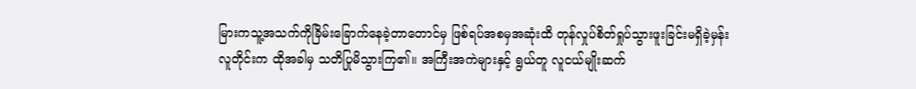မြားကသူ့အသက်ကိုခြိမ်းခြောက်နေခဲ့တာတောင်မှ ဖြစ်ရပ်အစမှအဆုံးထိ တုန်လှုပ်စိတ်ရှုပ်သွားဖူးခြင်းမရှိခဲ့မှန်း လူတိုင်းက ထိုအခါမှ သတိပြုမိသွားကြ၏။ အကြီးအကဲများနှင့် ရွယ်တူ လူငယ်မျိုးဆက်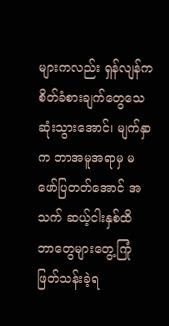များကလည်း ရှန်လျန်က စိတ်ခံစားချက်တွေသေဆုံးသွားအောင်၊ မျက်နှာက ဘာအမူအရာမှ မဖော်ပြတတ်အောင် အသက် ဆယ့်ငါးနှစ်ထိ ဘာတွေများတွေ့ကြုံ ဖြတ်သန်းခဲ့ရ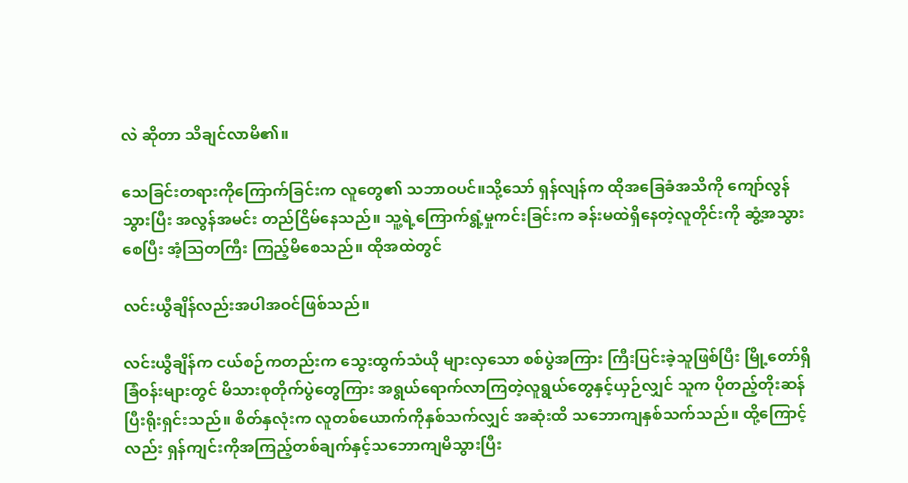လဲ ဆိုတာ သိချင်လာမိ၏။

သေခြင်းတရားကိုကြောက်ခြင်းက လူတွေ၏ သဘာဝပင်။သို့သော် ရှန်လျန်က ထိုအခြေခံအသိကို ကျော်လွန်သွားပြီး အလွန်အမင်း တည်ငြိမ်နေသည်။ သူ့ရဲ့ကြောက်ရွံ့မှုကင်းခြင်းက ခန်းမထဲရှိနေတဲ့လူတိုင်းကို ဆွံ့အသွားစေပြီး အံ့ဩတကြီး ကြည့်မိစေသည်။ ထိုအထဲတွင်

လင်းယွီချိန်လည်းအပါအဝင်ဖြစ်သည်။

လင်းယွီချိန်က ငယ်စဉ်ကတည်းက သွေးထွက်သံယို များလှသော စစ်ပွဲအကြား ကြီးပြင်းခဲ့သူဖြစ်ပြီး မြို့တော်ရှိခြံဝန်းများတွင် မိသားစုတိုက်ပွဲတွေကြား အရွယ်ရောက်လာကြတဲ့လူရွယ်တွေနှင့်ယှဉ်လျှင် သူက ပိုတည့်တိုးဆန်ပြီးရိုးရှင်းသည်။ စိတ်နှလုံးက လူတစ်ယောက်ကိုနှစ်သက်လျှင် အဆုံးထိ သဘောကျနှစ်သက်သည်။ ထို့ကြောင့်လည်း ရှန်ကျင်းကိုအကြည့်တစ်ချက်နှင့်သဘောကျမိသွားပြီး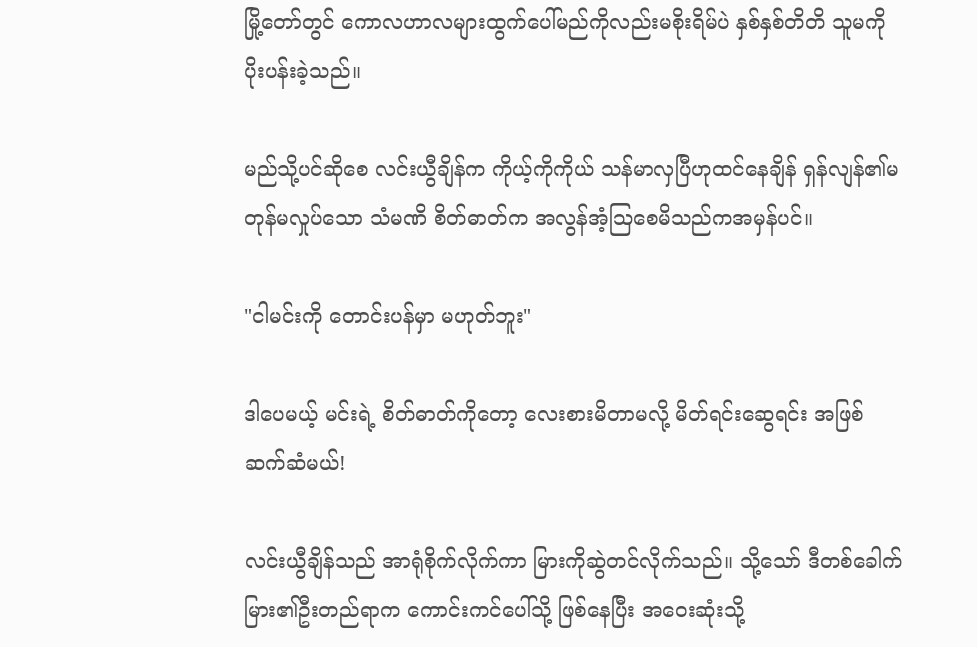မြို့တော်တွင် ကောလဟာလများထွက်ပေါ်မည်ကိုလည်းမစိုးရိမ်ပဲ နှစ်နှစ်တိတိ သူမကို ပိုးပန်းခဲ့သည်။

မည်သို့ပင်ဆိုစေ လင်းယွီချိန်က ကိုယ့်ကိုကိုယ် သန်မာလှပြီဟုထင်နေချိန် ရှန်လျန်၏မတုန်မလှုပ်သော သံမဏိ စိတ်ဓာတ်က အလွန်အံ့ဩစေမိသည်ကအမှန်ပင်။

"ငါမင်းကို တောင်းပန်မှာ မဟုတ်ဘူး"

ဒါပေမယ့် မင်းရဲ့ စိတ်ဓာတ်ကိုတော့ လေးစားမိတာမလို့ မိတ်ရင်းဆွေရင်း အဖြစ်ဆက်ဆံမယ်!

လင်းယွီချိန်သည် အာရုံစိုက်လိုက်ကာ ‌မြားကိုဆွဲတင်လိုက်သည်။ သို့သော် ဒီတစ်ခေါက် မြား၏ဦးတည်ရာက ကောင်းကင်ပေါ်သို့ ဖြစ်နေပြီး အဝေးဆုံးသို့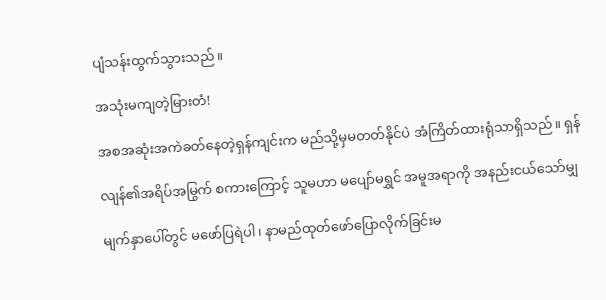ပျံသန်းထွက်သွားသည်။

အသုံးမကျတဲ့မြားတံ!

အစအဆုံးအကဲခတ်နေတဲ့ရှန်ကျင်းက မည်သို့မှမတတ်နိုင်ပဲ အံကြိတ်ထားရုံသာရှိသည်။ ရှန်

လျန်၏အရိပ်အမြွက် စကားကြောင့် သူမဟာ မပျော်မရွှင် အမူအရာကို အနည်းငယ်သော်မျှ

မျက်နှာပေါ်တွင် မဖော်ပြရဲပါ၊ နာမည်ထုတ်ဖော်ပြောလိုက်ခြင်းမ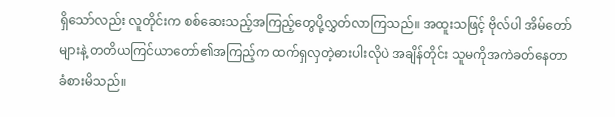ရှိသော်လည်း လူတိုင်းက စစ်ဆေးသည့်အကြည့်တွေပို့လွှတ်လာကြသည်။ အထူးသဖြင့် ဗိုလ်ပါ အိမ်တော်များနဲ့ တတိယကြင်ယာတော်၏အကြည့်က ထက်ရှလှတဲ့ဓားပါးလိုပဲ အချိန်တိုင်း သူမကိုအကဲခတ်နေတာ ခံစားမိသည်။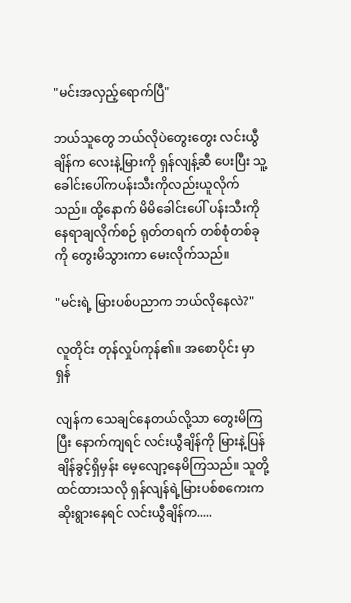"မင်းအလှည့်ရောက်ပြီ"

ဘယ်သူတွေ ဘယ်လိုပဲတွေးတွေး လင်းယွီချိန်က လေးနဲ့မြားကို ရှန်လျန့်ဆီ ပေးပြီး သူ့ခေါင်းပေါ်ကပန်းသီးကိုလည်းယူလိုက်သည်။ ထို့နောက် မိမိခေါင်းပေါ် ပန်းသီးကိုနေရာချလိုက်စဉ် ရုတ်တရက် တစ်စုံတစ်ခုကို တွေးမိသွားကာ မေးလိုက်သည်။

"မင်းရဲ့ မြားပစ်ပညာက ဘယ်လိုနေလဲ?"

လူတိုင်း တုန်လှုပ်ကုန်၏။ အစောပိုင်း မှာ ရှန်

လျန်က သေချင်နေတယ်လို့သာ တွေးမိကြပြီး နောက်ကျရင် လင်းယွီချိန်ကို မြားနဲ့ပြန်ချိန်ခွင့်ရှိမှန်း မေ့လျော့နေမိကြသည်။ သူတို့ထင်ထားသလို ရှန်လျန်ရဲ့မြားပစ်စကေးက ဆိုးရွားနေရင် လင်းယွီချိန်က.....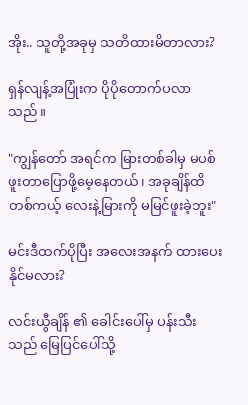အိုး.. သူတို့အခုမှ သတိထားမိတာလား?

ရှန်လျန့်အပြုံးက ပိုပိုတောက်ပလာသည်။

"ကျွန်တော် အရင်က မြားတစ်ခါမှ မပစ်ဖူးတာပြောဖို့မေ့နေတယ်၊ အခုချိန်ထိ တစ်ကယ့် လေးနဲ့မြားကို မမြင်ဖူးခဲ့ဘူး"

မင်းဒီထက်ပိုပြီး အလေးအနက် ထားပေးနိုင်မလား?

လင်းယွီချိန် ၏ ခေါင်းပေါ်မှ ပန်းသီးသည် မြေပြင်ပေါ်သို့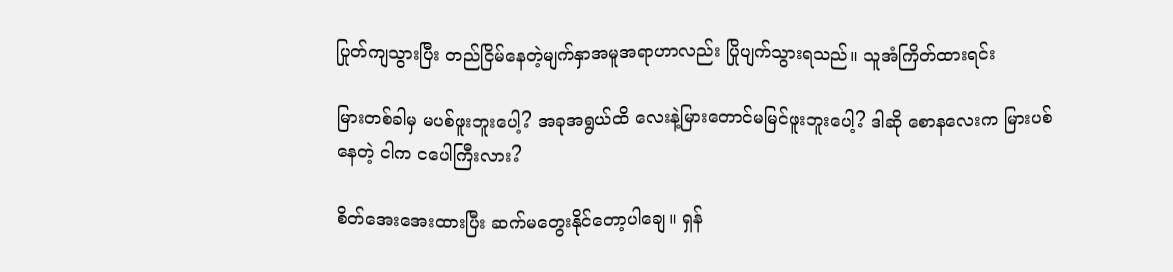ပြုတ်ကျသွားပြီး တည်ငြိမ်နေတဲ့မျက်နှာအမူအရာဟာလည်း ပြိုပျက်သွားရသည်။ သူအံကြိတ်ထားရင်း

မြားတစ်ခါမှ မပစ်ဖူးဘူးပေါ့? အခုအရွယ်ထိ လေးနဲ့မြားတောင်မမြင်ဖူးဘူးပေါ့? ဒါဆို စောနလေးက မြားပစ်နေတဲ့ ငါက ငပေါကြီးလား?

စိတ်အေးအေးထားပြီး ဆက်မတွေးနိုင်တော့ပါချေ။ ရှန်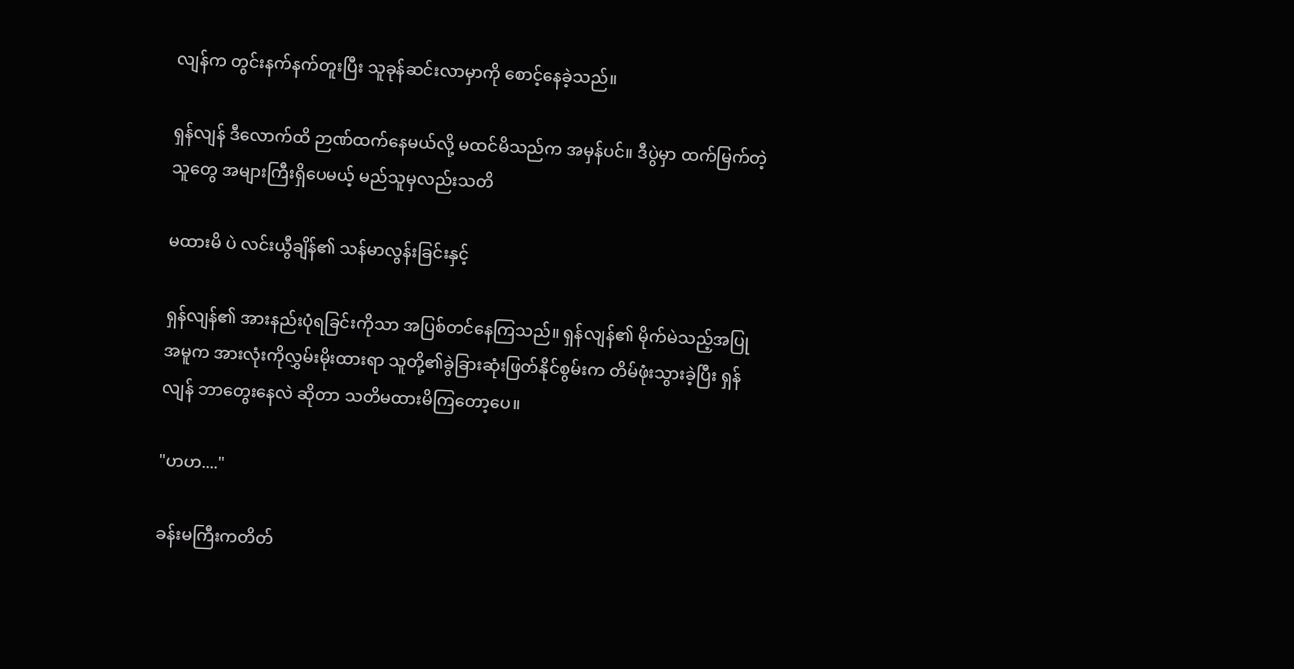လျန်က တွင်းနက်နက်တူးပြီး သူခုန်ဆင်းလာမှာကို စောင့်နေခဲ့သည်။

ရှန်လျန် ဒီလောက်ထိ ဉာဏ်ထက်နေမယ်လို့ မထင်မိသည်က အမှန်ပင်။ ဒီပွဲမှာ ထက်မြက်တဲ့သူတွေ အများကြီးရှိပေမယ့် မည်သူမှလည်းသတိ

မထားမိ ပဲ လင်းယွီချိန်၏ သန်မာလွန်းခြင်းနှင့်

ရှန်လျန်၏ အားနည်းပုံရခြင်းကိုသာ အပြစ်တင်နေကြသည်။ ရှန်လျန်၏ မိုက်မဲသည့်အပြုအမူက အားလုံးကိုလွှမ်းမိုးထားရာ သူတို့၏ခွဲခြားဆုံးဖြတ်နိုင်စွမ်းက တိမ်ဖုံးသွားခဲ့ပြီး ရှန်လျန် ဘာတွေးနေလဲ ဆိုတာ သတိမထားမိကြတော့ပေ။

"ဟဟ...."

ခန်းမကြီးကတိတ်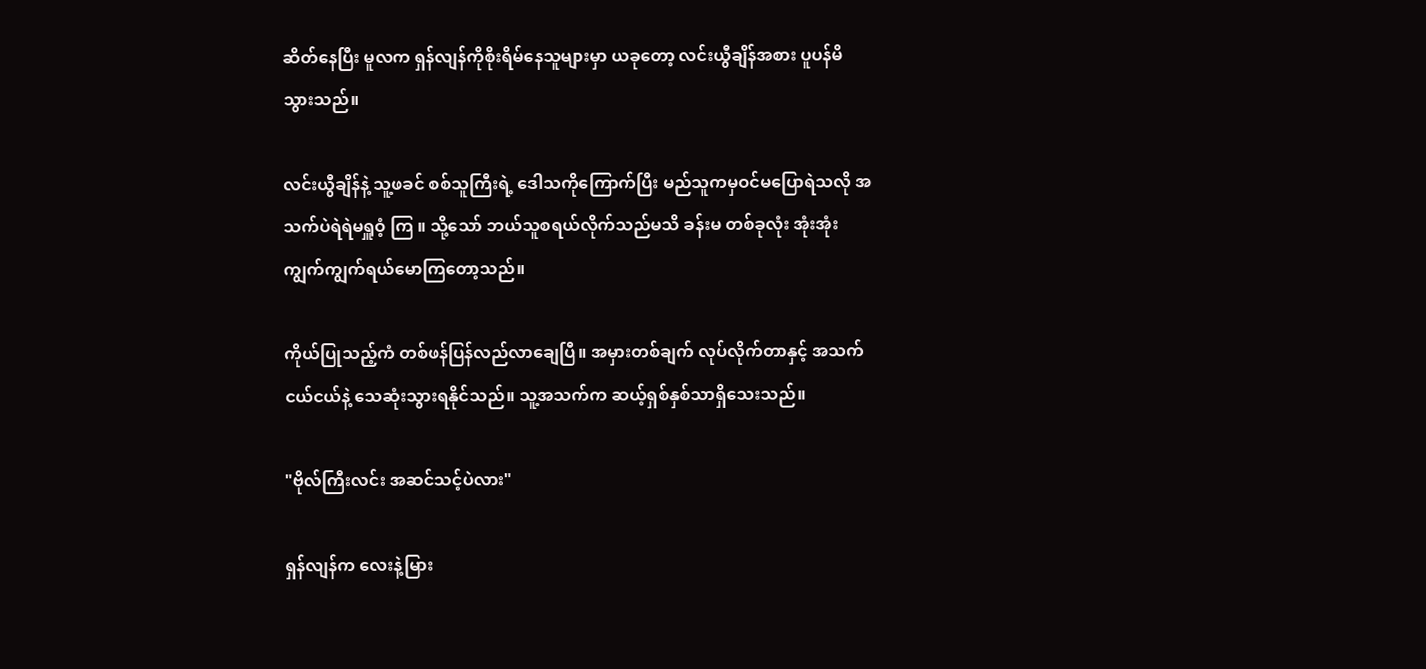ဆိတ်နေပြီး မူလက ရှန်လျန်ကိုစိုးရိမ်နေသူများမှာ ယခုတော့ လင်းယွီချိန်အစား ပူပန်မိသွားသည်။

လင်းယွီချိန်နဲ့ သူ့ဖခင် စစ်သူကြီးရဲ့ ဒေါသကိုကြောက်ပြီး မည်သူကမှဝင်မပြောရဲသလို အသက်ပဲရဲရဲမရှူဝံ့ ကြ ။ သို့သော် ဘယ်သူစရယ်လိုက်သည်မသိ ခန်းမ တစ်ခုလုံး အုံးအုံးကျွက်ကျွက်ရယ်မောကြတော့သည်။

ကိုယ်ပြုသည့်ကံ တစ်ဖန်ပြန်လည်လာချေပြီ။ အမှားတစ်ချက် လုပ်လိုက်တာနှင့် အသက်ငယ်ငယ်နဲ့ သေဆုံးသွားရနိုင်သည်။ သူ့အသက်က ဆယ့်ရှစ်နှစ်သာရှိသေးသည်။

"ဗိုလ်ကြီးလင်း အဆင်သင့်ပဲလား"

ရှန်လျန်က လေးနဲ့မြား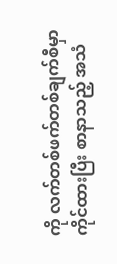ကို လက်တစ်ဖက်တစ်ချက်စီမှာ ကိုင်ထားပြီး စာနာသည့် အသံ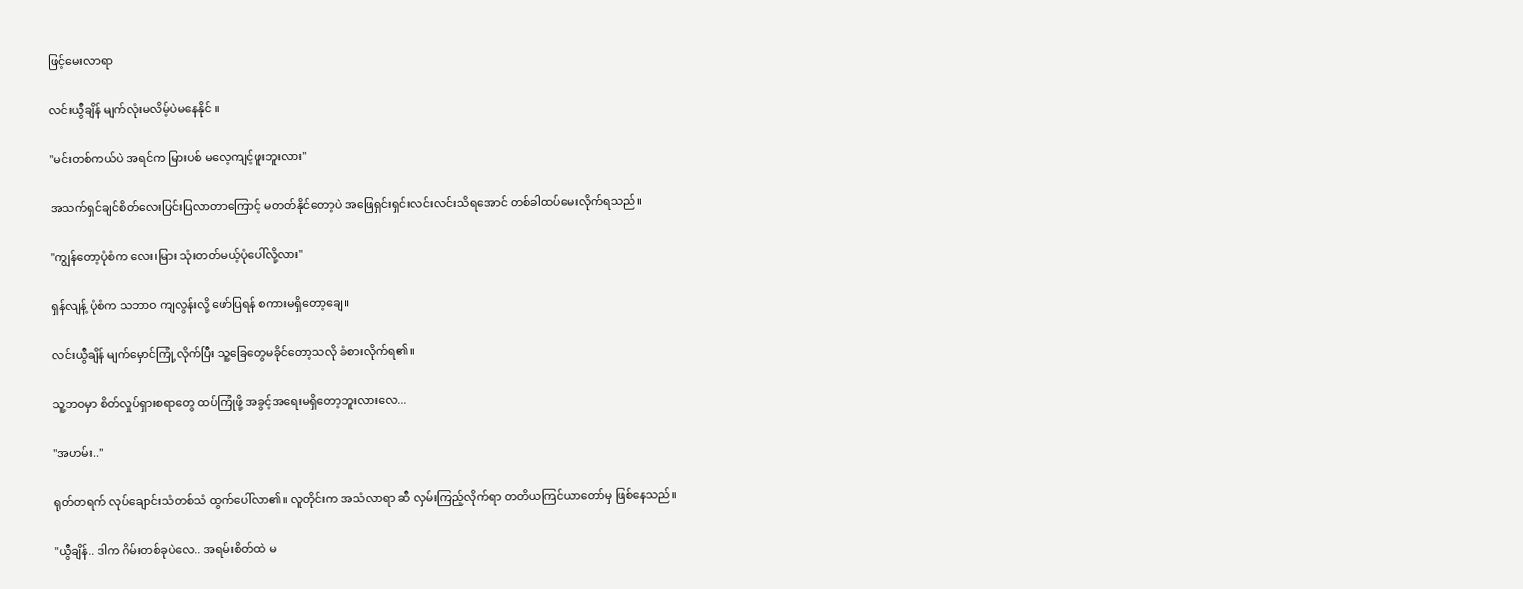ဖြင့်မေးလာရာ

လင်းယွီချိန် မျက်လုံးမလိမ့်ပဲမနေနိုင် ။

"မင်းတစ်ကယ်ပဲ အရင်က မြားပစ် မလေ့ကျင့်ဖူးဘူးလား"

အသက်ရှင်ချင်စိတ်လေးပြင်းပြလာတာကြောင့် မတတ်နိုင်တော့ပဲ အဖြေရှင်းရှင်းလင်းလင်းသိရအောင် တစ်ခါထပ်မေးလိုက်ရသည်။

"ကျွန်တော့ပုံစံက လေး၊မြား သုံးတတ်မယ့်ပုံပေါ်လို့လား"

ရှန်လျန့် ပုံစံက သဘာဝ ကျလွန်းလို့ ဖော်ပြရန် စကားမရှိတော့ချေ။

လင်းယွီချိန် မျက်မှောင်ကြုံ့လိုက်ပြီး သူ့ခြေတွေမခိုင်တော့သလို ခံစားလိုက်ရ၏။

သူ့ဘဝမှာ စိတ်လှုပ်ရှားစရာတွေ ထပ်ကြုံဖို့ အခွင့်အရေးမရှိတော့ဘူးလားလေ...

"အဟမ်း.."

ရုတ်တရက် လုပ်ချောင်းသံတစ်သံ ထွက်ပေါ်လာ၏။ လူတိုင်းက အသံလာရာ ဆီ လှမ်းကြည့်လိုက်ရာ တတိယကြင်ယာတော်မှ ဖြစ်နေသည်။

"ယွီချိန်.. ဒါက ဂိမ်းတစ်ခုပဲလေ.. အရမ်းစိတ်ထဲ မ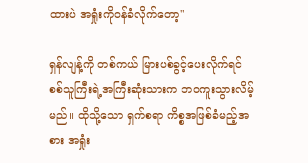ထားပဲ အရှုံးကိုဝန်ခံလိုက်တော့"

ရှန်လျန့်ကို တစ်ကယ် မြားပစ်ခွင့်ပေးလိုက်ရင် စစ်သူကြီးရဲ့အကြီးဆုံးသားက ဘဝကူးသွားလိမ့်မည်။ ထိုသို့သော ရှက်စရာ ကိစ္စအဖြစ်ခံမည့်အစား အရှုံး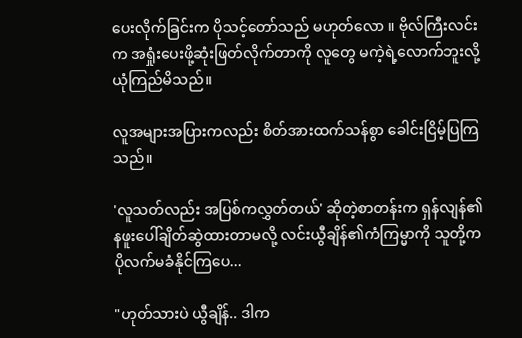ပေးလိုက်ခြင်းက ပိုသင့်တော်သည် မဟုတ်လော ။ ဗိုလ်ကြီးလင်းက အရှုံးပေးဖို့ဆုံးဖြတ်လိုက်တာကို လူတွေ မကဲ့ရဲ့လောက်ဘူးလို့ ယုံကြည်မိသည်။

လူအများအပြားကလည်း စိတ်အားထက်သန်စွာ ခေါင်းငြိမ့်ပြကြသည်။

'လူသတ်လည်း အပြစ်ကလွှတ်တယ်' ဆိုတဲ့စာတန်းက ရှန်လျန်၏နဖူးပေါ်ချိတ်ဆွဲထားတာမလို့ လင်းယွီချိန်၏ကံကြမ္မာကို သူတို့က ပိုလက်မခံနိုင်ကြပေ...

"ဟုတ်သားပဲ ယွီချိန်.. ဒါက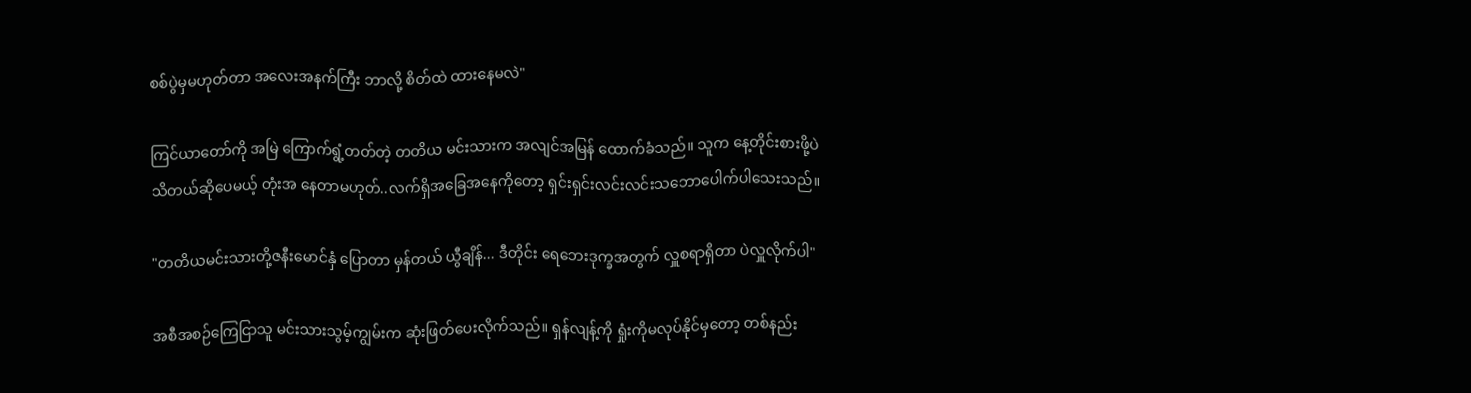စစ်ပွဲမှမဟုတ်တာ အလေးအနက်ကြီး ဘာလို့ စိတ်ထဲ ထားနေမလဲ"

ကြင်ယာတော်ကို အမြဲ ကြောက်ရွံ့တတ်တဲ့ တတိယ မင်းသားက အလျင်အမြန် ထောက်ခံသည်။ ‌သူက နေ့တိုင်းစားဖို့ပဲသိတယ်ဆိုပေမယ့် တုံးအ နေတာမဟုတ်..လက်ရှိအခြေအနေကိုတော့ ရှင်းရှင်းလင်းလင်းသဘောပေါက်ပါသေးသည်။

"တတိယမင်းသားတို့ဇနီးမောင်နှံ ပြောတာ မှန်တယ် ယွီချိန်... ဒီတိုင်း ရေဘေးဒုက္ခအတွက် လှူစရာရှိတာ ပဲလှူလိုက်ပါ"

အစီအစဉ်ကြေငြာသူ မင်းသားသွမ့်ကျွမ်းက ဆုံးဖြတ်ပေးလိုက်သည်။ ရှန်လျန့်ကို ရှုံးကိုမလုပ်နိုင်မှတော့ တစ်နည်း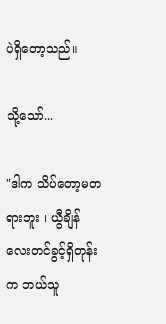ပဲရှိတော့သည်။

သို့သော်...

"ဒါက သိပ်တော့မတရားဘူး ၊ ယွီချိန် လေးတင်ခွင့်ရှိတုန်းက ဘယ်သူ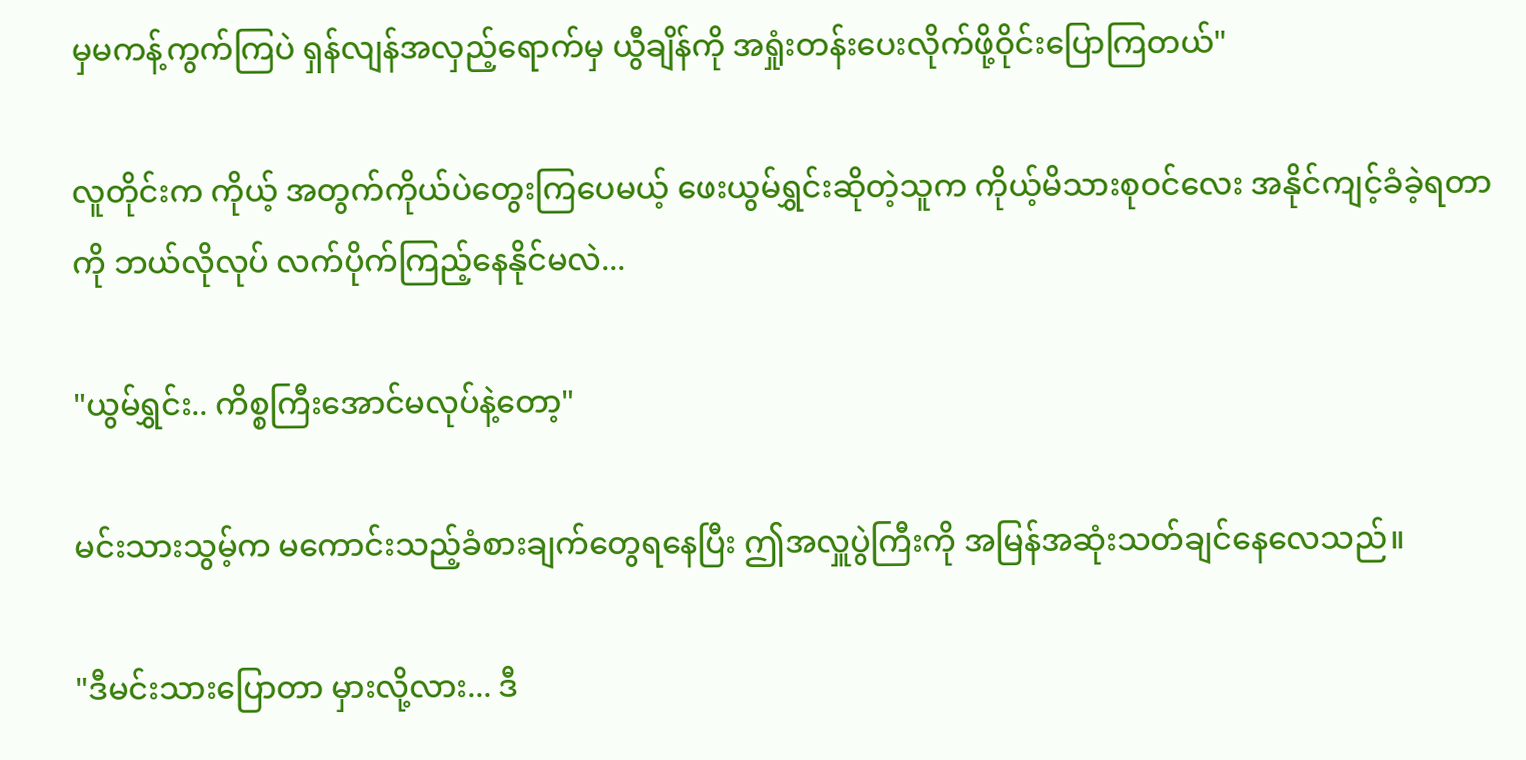မှမကန့်ကွက်ကြပဲ ရှန်လျန်အလှည့်ရောက်မှ ယွီချိန်ကို အရှုံးတန်းပေးလိုက်ဖို့ဝိုင်းပြောကြတယ်"

လူတိုင်းက ကိုယ့် အတွက်ကိုယ်ပဲတွေးကြပေမယ့် ဖေးယွမ်ရွှင်းဆိုတဲ့သူက ကိုယ့်မိသားစုဝင်လေး အနိုင်ကျင့်ခံခဲ့ရတာကို ဘယ်လိုလုပ် လက်ပိုက်ကြည့်နေနိုင်မလဲ...

"ယွမ်ရွှင်း.. ကိစ္စကြီးအောင်မလုပ်နဲ့တော့"

မင်းသားသွမ့်က မကောင်းသည့်ခံစားချက်တွေရနေပြီး ဤအလှူပွဲကြီးကို အမြန်အဆုံးသတ်ချင်နေလေသည်။

"ဒီမင်းသားပြောတာ မှားလို့လား... ဒီ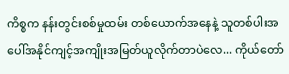ကိစ္စက နန်းတွင်းစစ်မှုထမ်း တစ်ယောက်အနေနဲ့ သူတစ်ပါးအပေါ်အနိုင်ကျင့်အကျိုးအမြတ်ယူလိုက်တာပဲလေ... ကိုယ်တော်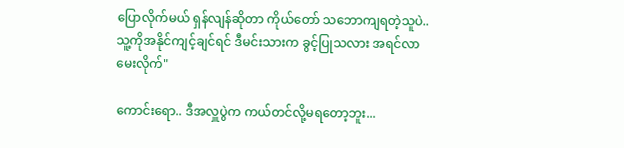ပြောလိုက်မယ် ရှန်လျန်ဆိုတာ ကိုယ်တော် သဘောကျရတဲ့သူပဲ.. သူ့ကိုအနိုင်ကျင့်ချင်ရင် ဒီမင်းသားက ခွင့်ပြုသလား အရင်လာမေးလိုက်"

ကောင်းရော.. ဒီအလှူပွဲက ကယ်တင်လို့မရတော့ဘူး...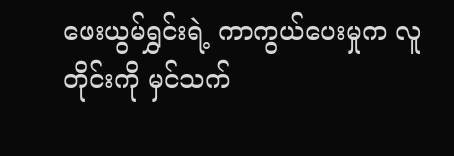ဖေးယွမ်ရွှင်းရဲ့ ကာကွယ်ပေးမှုက လူတိုင်းကို မှင်သက်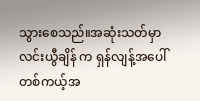သွားစေသည်။အဆုံးသတ်မှာ လင်းယွီချိန် က ရှန်လျန့်အပေါ် တစ်ကယ့်အ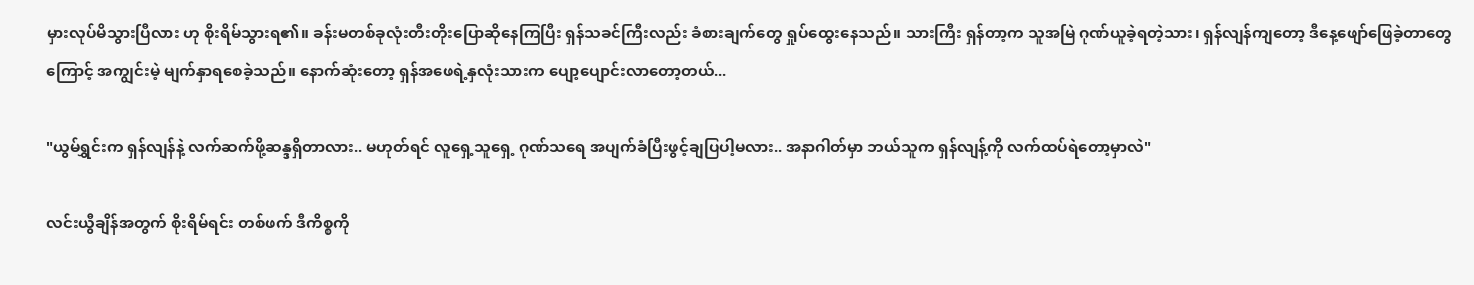မှားလုပ်မိသွားပြီလား ဟု စိုးရိမ်သွားရ၏။ ခန်းမတစ်ခုလုံးတီးတိုးပြောဆိုနေကြပြီး ရှန်သခင်ကြီးလည်း ခံစားချက်တွေ ရှုပ်ထွေးနေသည်။ သားကြီး ရှန်တာ့က သူအမြဲ ဂုဏ်ယူခဲ့ရတဲ့သား၊ ရှန်လျန်ကျတော့ ဒီနေ့ဖျော်ဖြေခဲ့တာတွေကြောင့် အကျွင်းမဲ့ မျက်နှာရစေခဲ့သည်။ နောက်ဆုံးတော့ ရှန်အဖေရဲ့နှလုံးသားက ပျော့ပျောင်းလာတော့တယ်...

"ယွမ်ရွှင်းက ရှန်လျန်နဲ့ လက်ဆက်ဖို့ဆန္ဒရှိတာလား.. မဟုတ်ရင် လူရှေ့သူရှေ့ ဂုဏ်သရေ အပျက်ခံပြီးဖွင့်ချပြပါ့မလား.. အနာဂါတ်မှာ ဘယ်သူက ရှန်လျန့်ကို လက်ထပ်ရဲတော့မှာလဲ"

လင်းယွီချိန်အတွက် စိုးရိမ်ရင်း တစ်ဖက် ဒီကိစ္စကို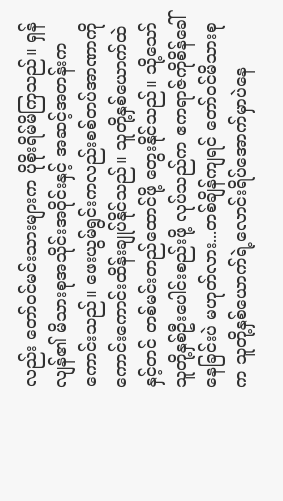လည်း တော်ဝင်မင်းသားများက ပိုစိုးရိမ်မိကြသည်။ ရှန်လျန်၏ မိသားစုအသိုင်းအဝိုင်းနှင့် အဆင့်အတန်းက ကောင်းသည်။ ဖေးယွမ်ရွင်းကလည်းစစ်တပ်အာဏာကိုကောင်းကောင်းထိန်းချုပ်နိုင်သည်။ သူတို့နှစ်ယောက်ထဲနှင့်တင် တစ်မင်းတည်ထောင်ဖို့ တွေးနိုင်သည်။ သို့သော် သူတို့နှစ်ဦးပေါင်းစည်းဖို့ လုပ်သည်က ဧကရာဇ်ကိုစိန်ခေါ်နေခြင်းပဲ မဟုတ်လား...တစ်ချိန်ကျရင် တော်ဝင်မိသားစုက သူတို့နှစ်ယောက်ရဲ့လောင်းရိပ်အောက်မှာပဲနေ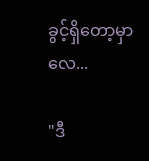ခွင့်ရှိတော့မှာလေ...

"ဒီ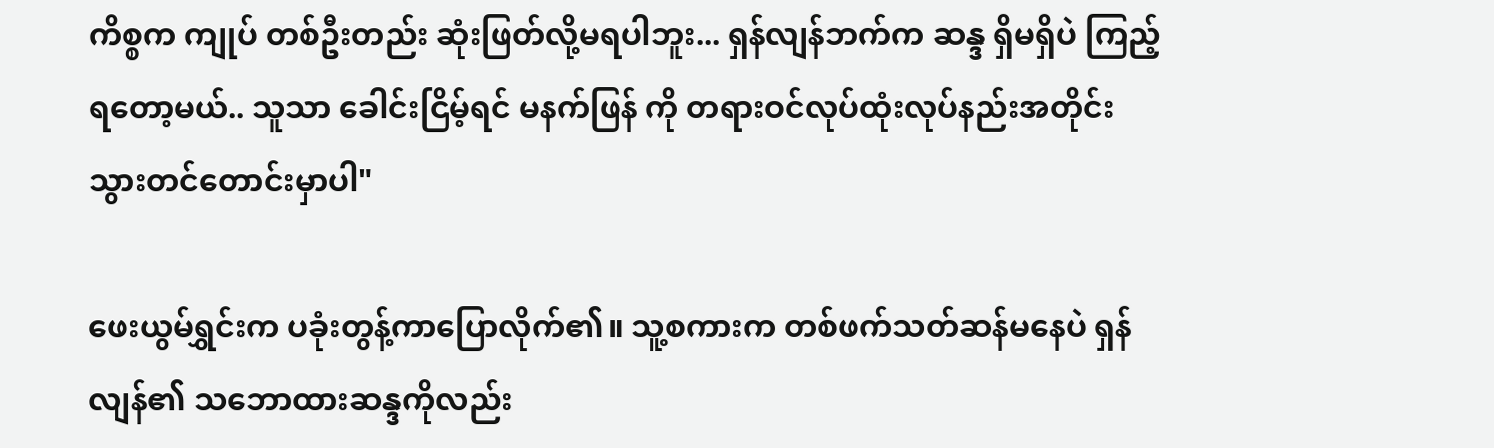ကိစ္စက ကျုပ် တစ်ဦးတည်း ဆုံးဖြတ်လို့မရပါဘူး... ရှန်လျန်ဘက်က ဆန္ဒ ရှိမရှိပဲ ကြည့်ရတော့မယ်.. သူသာ ခေါင်းငြိမ့်ရင် မနက်ဖြန် ကို တရားဝင်လုပ်ထုံးလုပ်နည်းအတိုင်း သွားတင်တောင်းမှာပါ"

ဖေးယွမ်ရွှင်းက ပခုံးတွန့်ကာပြောလိုက်၏။ သူ့စကားက တစ်ဖက်သတ်ဆန်မနေပဲ ရှန်လျန်၏ သဘောထားဆန္ဒကိုလည်း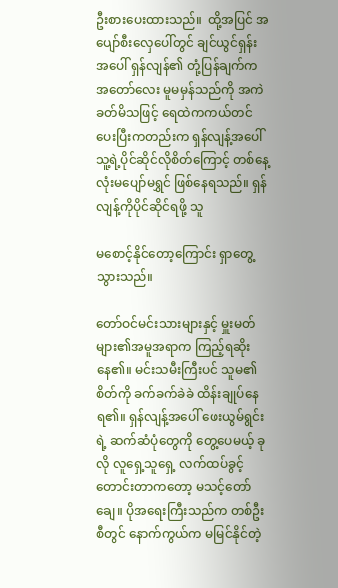ဦးစားပေးထားသည်။ ‌ ထို့အပြင် အပျော်စီးလှေပေါ်တွင် ချင်ယွင်ရှန်းအပေါ် ရှန်လျန်၏ တုံ့ပြန်ချက်က အတော်လေး မူမမှန်သည်ကို အကဲခတ်မိသဖြင့် ရေထဲကကယ်တင်ပေးပြီးကတည်းက ရှန်လျန့်အပေါ် သူ့ရဲ့ပိုင်ဆိုင်လိုစိတ်ကြောင့် တစ်နေ့လုံးမပျော်မရွှင် ဖြစ်နေရသည်။ ရှန်လျန့်ကိုပိုင်ဆိုင်ရဖို့ သူ

မစောင့်နိုင်တော့ကြောင်း ရှာတွေ့သွားသည်။

တော်ဝင်မင်းသားများနှင့် မှူးမတ်များ၏အမူအရာက ကြည့်ရဆိုးနေ၏။ မင်းသမီးကြီးပင် သူမ၏ စိတ်ကို ခက်ခက်ခဲခဲ ထိန်းချုပ်နေရ၏။ ရှန်လျန့်အပေါ် ဖေးယွမ်ရွင်းရဲ့ ဆက်ဆံပုံတွေကို တွေ့ပေမယ့် ခုလို လူရှေ့သူရှေ့ လက်ထပ်ခွင့်တောင်းတာကတော့ မသင့်တော်ချေ။ ပိုအရေးကြီးသည်က တစ်ဦးစီတွင် နောက်ကွယ်က မမြင်နိုင်တဲ့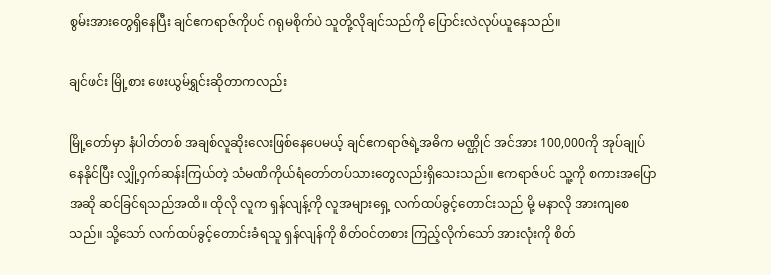စွမ်းအားတွေရှိနေပြီး ချင်ဧကရာဇ်ကိုပင် ဂရုမစိုက်ပဲ သူတို့လိုချင်သည်ကို ပြောင်းလဲလုပ်ယူ‌နေသည်။

ချင်ဖင်း မြို့စား ဖေးယွမ်ရွှင်းဆိုတာကလည်း

မြို့တော်မှာ နံပါတ်တစ် အချစ်လူဆိုးလေးဖြစ်နေပေမယ့် ချင်ဧကရာဇ်ရဲ့အဓိက မဏ္ဌိုင် အင်အား 100,000ကို အုပ်ချုပ်နေနိုင်ပြီး လျှို့ဝှက်ဆန်းကြယ်တဲ့ သံမဏိကိုယ်ရံတော်တပ်သားတွေလည်းရှိသေးသည်။ ဧကရာဇ်ပင် သူ့ကို စကားအပြောအဆို ဆင်ခြင်ရသည်အထိ။ ထိုလို လူက ရှန်လျန့်ကို လူအများရှေ့ လက်ထပ်ခွင့်တောင်းသည် မို့ မနာလို အားကျစေသည်။ သို့သော် လက်ထပ်ခွင့်တောင်းခံရသူ ရှန်လျန်ကို စိတ်ဝင်တစား ကြည့်လိုက်သော် အားလုံးကို စိတ်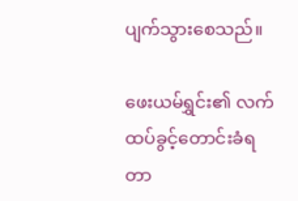ပျက်သွားစေသည်။

ဖေးယမ်ရွှင်း၏ လက်ထပ်ခွင့်တောင်းခံရတာ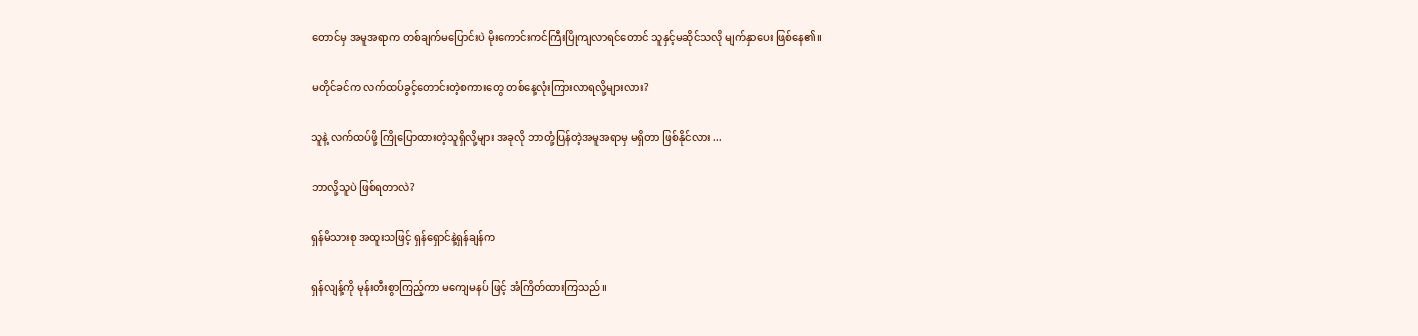တောင်မှ အမူအရာက တစ်ချက်မပြောင်းပဲ မိုးကောင်းကင်ကြီးပြိုကျလာရင်တောင် သူနှင့်မဆိုင်သလို မျက်နှာပေး ဖြစ်နေ၏။

မတိုင်ခင်က လက်ထပ်ခွင့်တောင်းတဲ့စကားတွေ တစ်နေ့လုံးကြားလာရလို့များလား?

သူနဲ့ လက်ထပ်ဖို့ ကြိုပြောထားတဲ့သူရှိလို့များ အခုလို ဘာတုံ့ပြန်တဲ့အမူအရာမှ မရှိတာ ဖြစ်နိုင်လား ...

ဘာလို့သူပဲ ဖြစ်ရတာလဲ?

ရှန်မိသားစု အထူးသဖြင့် ရှန်ရှောင်နဲ့ရှန်ချန်က

ရှန်လျန့်ကို မုန်းတီးစွာကြည့်ကာ မကျေမနပ် ဖြင့် အံကြိတ်ထားကြသည်။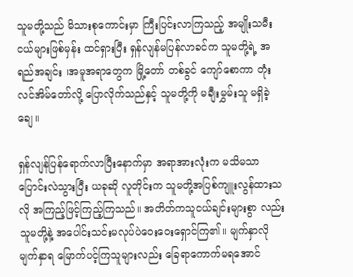သူမတို့သည် မိသားစုကောင်းမှာ ကြီးပြင်းလာကြသည့် အမျိုးသမီးငယ်များဖြစ်မှန်း ထင်ရှားပြီး ရှန်လျန်မပြန်လာခင်က သူမတို့ရဲ့ အရည်အချင်း ၊အမူအရာတွေက မြို့တော် တစ်ခွင် ကျော်စောကာ တုံးလင်အိမ်တော်လို့ ပြောလိုက်သည်နှင့် သူမတို့ကို မချီးမွှမ်းသူ မရှိခဲ့ချေ။

ရှန်လျန်ပြန်ရောက်လာပြီးနောက်မှာ အရာအားလုံးက မသိမသာ ပြောင်းလဲသွားပြီး ယခုဆို လူတိုင်းက သူမတို့အပြစ်ကျူးလွန်ထားသလို အကြည့်ဖြင့်ကြည့်ကြသည်။ အတိတ်ကသူငယ်ချင်းများစွာ လည်း သူမတို့နဲ့ အပေါင်းသင်းမလုပ်ပဲဝေးဝေးရှောင်ကြ၏။ မျက်နှာလိုမျက်နှာရ မြောက်ပင့်ကြသူများလည်း ခြေရာကောက်မရအောင်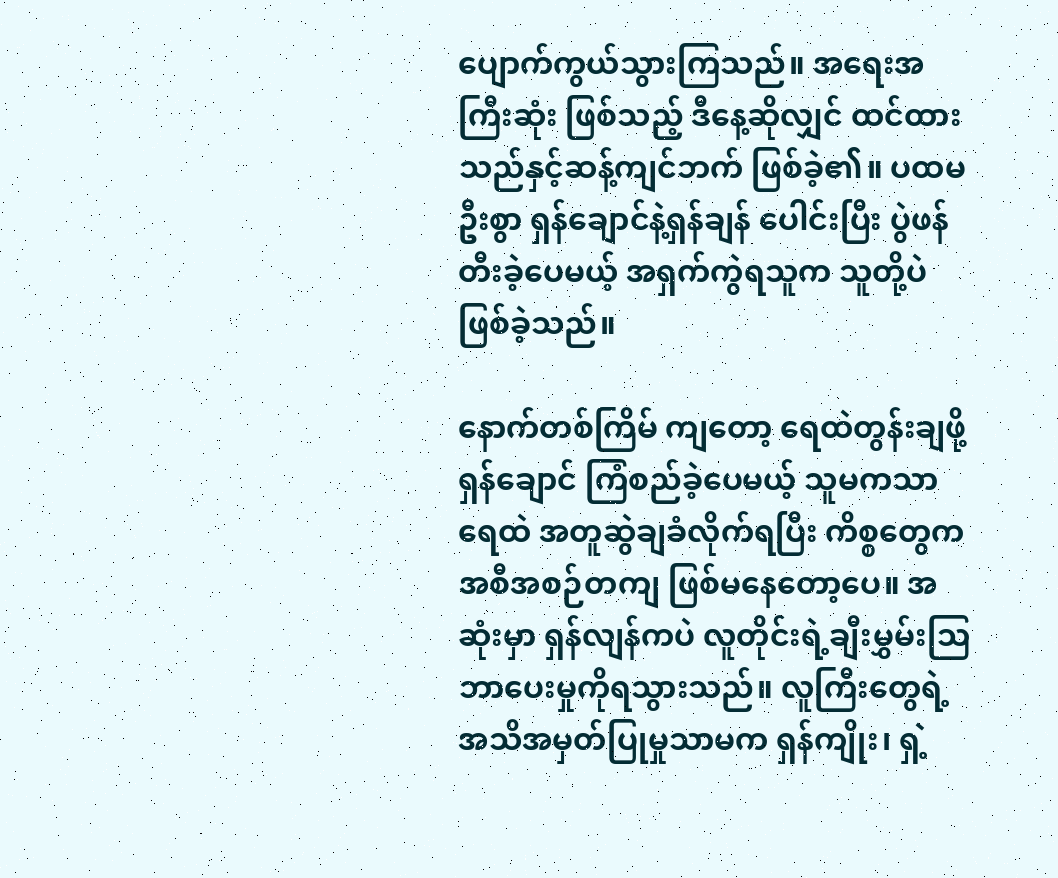ပျောက်ကွယ်သွားကြသည်။ အရေးအကြီးဆုံး ဖြစ်သည့် ဒီနေ့ဆိုလျှင် ထင်ထားသည်နှင့်ဆန့်ကျင်ဘက် ဖြစ်ခဲ့၏။ ပထမဦးစွာ ရှန်ချောင်နဲ့ရှန်ချန် ပေါင်းပြီး ပွဲဖန်တီးခဲ့ပေမယ့် အရှက်ကွဲရသူက သူတို့ပဲဖြစ်ခဲ့သည်။

နောက်တစ်ကြိမ် ကျတော့ ရေထဲတွန်းချဖို့ ရှန်ချောင် ကြံစည်ခဲ့ပေမယ့် သူမကသာ ရေထဲ အတူဆွဲချခံလိုက်ရပြီး ကိစ္စတွေက အစီအစဉ်တကျ ဖြစ်မနေတော့ပေ။ အဆုံးမှာ ရှန်လျန်ကပဲ လူတိုင်းရဲ့ချီးမွှမ်းဩဘာပေးမှုကိုရသွားသည်။ လူကြီးတွေရဲ့ အသိအမှတ်ပြုမှုသာမက ရှန်ကျိုး၊ ရှဲ့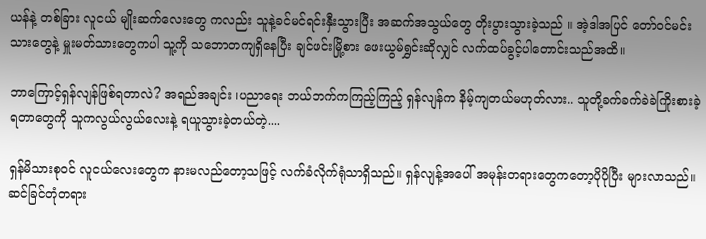ယန်နဲ့ တစ်ခြား လူငယ် မျိုးဆက်လေးတွေ ကလည်း သူနဲ့ခင်မင်ရင်းနှီးသွားပြီး အဆက်အသွယ်တွေ တိုးပွားသွားခဲ့သည် ။ အဲ့ဒါအပြင် တော်ဝင်မင်းသားတွေနဲ့ မှူးမတ်သားတွေကပါ သူ့ကို သဘောတကျရှိနေပြီး ချင်ဖင်းမြို့စား ဖေးယွမ်ရွှင်းဆိုလျှင် လက်ထပ်ခွင့်ပါတောင်းသည်အထိ။

ဘာကြောင့်ရှန်လျန်ဖြစ်ရတာလဲ? အရည်အချင်း ၊ပညာရေး ဘယ်ဘက်ကကြည့်ကြည့် ရှန်လျန်က နိမ့်ကျတယ်မဟုတ်လား.. သူတို့ခက်ခက်ခဲခဲကြိုးစားခဲ့ရတာတွေကို သူကလွယ်လွယ်လေးနဲ့ ရယူသွားခဲ့တယ်တဲ့....

ရှန်မိသားစုဝင် လူငယ်လေးတွေက နားမလည်တော့သဖြင့် လက်ခံလိုက်ရုံသာရှိသည်။ ရှန်လျန့်အပေါ် အမုန်းတရားတွေကတော့ပိုပိုပြီး များလာသည်။ ဆင်ခြင်တုံတရား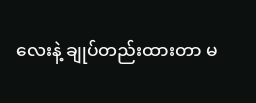လေးနဲ့ ချုပ်တည်းထားတာ မ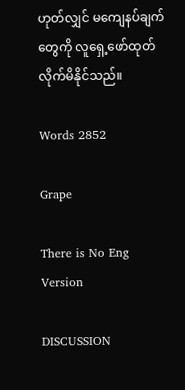ဟုတ်လျှင် မကျေနပ်ချက်တွေကို လူရှေ့ဖော်ထုတ်လိုက်မိနိုင်သည်။

Words 2852

Grape

There is No Eng Version

DISCUSSION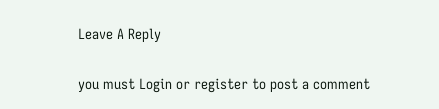Leave A Reply

you must Login or register to post a comment